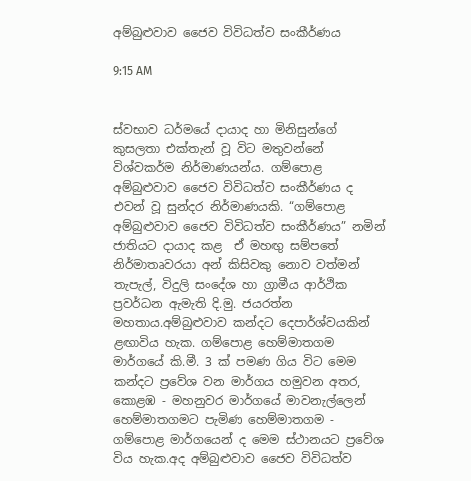අම්බුළුවාව ජෛව විවිධත්ව සංකීර්ණය

9:15 AM


ස්වභාව ධර්මයේ දායාද හා මිනිසුන්ගේ කුසලතා එක්තැන් වූ විට මතුවන්නේ විශ්වකර්ම නිර්මාණයන්ය. ගම්පොළ අම්බුළුවාව ජෛව විවිධත්ව සංකීර්ණය ද එවන් වූ සුන්දර නිර්මාණයකි. “ගම්පොළ අම්බුළුවාව ජෛව විවිධත්ව සංකීර්ණය” නමින්  ජාතියට දායාද කළ  ඒ මහඟු සම්පතේ නිර්මාතෘවරයා අන් කිසිවකු නොව වත්මන් තැපැල්, විදුලි සංදේශ හා ග්‍රාමීය ආර්ථික ප්‍රවර්ධන ඇමැති දි.මු. ජයරත්න මහතාය.අම්බුළුවාව කන්දට දෙපාර්ශ්වයකින් ළඟාවිය හැක. ගම්පොළ හෙම්මාතගම මාර්ගයේ කි.මී. 3 ක් පමණ ගිය විට මෙම කන්දට ප්‍රවේශ වන මාර්ගය හමුවන අතර, කොළඹ - මහනුවර මාර්ගයේ මාවනැල්ලෙන් හෙම්මාතගමට පැමිණ හෙම්මාතගම - ගම්පොළ මාර්ගයෙන් ද මෙම ස්ථානයට ප්‍රවේශ විය හැක.අද අම්බුළුවාව ජෛව විවිධත්ව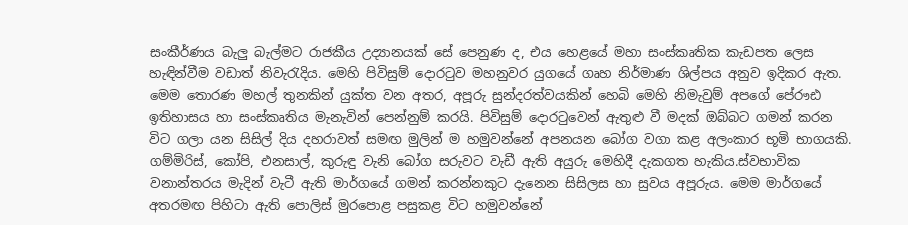සංකීර්ණය බැලු බැල්මට රාජකීය උද්‍යානයක් සේ පෙනුණ ද, එය හෙළයේ මහා සංස්කෘතික කැඩපත ලෙස හැඳින්වීම වඩාත් නිවැරැදිය. මෙහි පිවිසුම් දොරටුව මහනුවර යුගයේ ගෘහ නිර්මාණ ශිල්පය අනුව ඉදිකර ඇත. මෙම තොරණ මහල් තුනකින් යුක්ත වන අතර, අපූරු සුන්දරත්වයකින් හෙබි මෙහි නිමැවුම් අපගේ පේ‍රෟඪ ඉතිහාසය හා සංස්කෘතිය මැනැවින් පෙන්නුම් කරයි. පිවිසුම් දොරටුවෙන් ඇතුළු වී මදක් ඔබ්බට ගමන් කරන විට ගලා යන සිසිල් දිය දහරාවත් සමඟ මුලින් ම හමුවන්නේ අපනයන බෝග වගා කළ අලංකාර භූමි භාගයකි. ගම්මිරිස්, කෝපි, එනසාල්, කුරුඳු වැනි බෝග සරුවට වැඩී ඇති අයුරු මෙහිදී දැකගත හැකිය.ස්වභාවික වනාන්තරය මැදින් වැටී ඇති මාර්ගයේ ගමන් කරන්නකුට දැනෙන සිසිලස හා සුවය අපූරුය. මෙම මාර්ගයේ අතරමඟ පිහිටා ඇති පොලිස් මුරපොළ පසුකළ විට හමුවන්නේ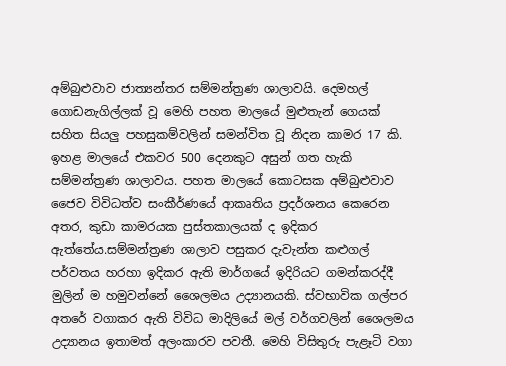අම්බුළුවාව ජාත්‍යන්තර සම්මන්ත්‍රණ ශාලාවයි. දෙමහල් ගොඩනැගිල්ලක් වූ මෙහි පහත මාලයේ මුළුතැන් ගෙයක් සහිත සියලු පහසුකම්වලින් සමන්විත වූ නිදන කාමර 17 කි. ඉහළ මාලයේ එකවර 500 දෙනකුට අසුන් ගත හැකි සම්මන්ත්‍රණ ශාලාවය. පහත මාලයේ කොටසක අම්බුළුවාව ජෛව විවිධත්ව සංකීර්ණයේ ආකෘතිය ප්‍රදර්ශනය කෙරෙන අතර, කුඩා කාමරයක පුස්තකාලයක් ද ඉදිකර ඇත්තේය.සම්මන්ත්‍රණ ශාලාව පසුකර දැවැන්ත කළුගල් පර්වතය හරහා ඉදිකර ඇති මාර්ගයේ ඉදිරියට ගමන්කරද්දී මුලින් ම හමුවන්නේ ශෛලමය උද්‍යානයකි. ස්වභාවික ගල්පර අතරේ වගාකර ඇති විවිධ මාදිලියේ මල් වර්ගවලින් ශෛලමය උද්‍යානය ඉතාමත් අලංකාරව පවතී. මෙහි විසිතුරු පැළෑටි වගා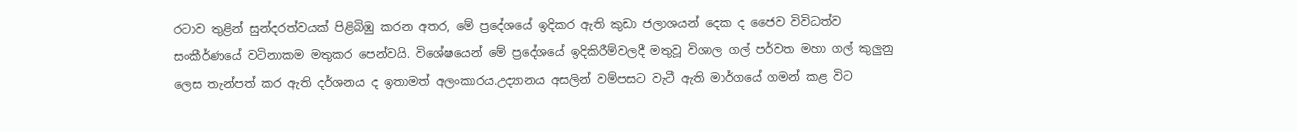රටාව තුළින් සුන්දරත්වයක් පිළිබිඹු කරන අතර, මේ ප්‍රදේශයේ ඉදිකර ඇති කුඩා ජලාශයන් දෙක ද ජෛව විවිධත්ව සංකීර්ණයේ වටිනාකම මතුකර පෙන්වයි. විශේෂයෙන් මේ ප්‍රදේශයේ ඉදිකිරීම්වලදී මතුවූ විශාල ගල් පර්වත මහා ගල් කුලුනු ලෙස තැන්පත් කර ඇති දර්ශනය ද ඉතාමත් අලංකාරය.උද්‍යානය අසලින් වම්පසට වැටී ඇති මාර්ගයේ ගමන් කළ විට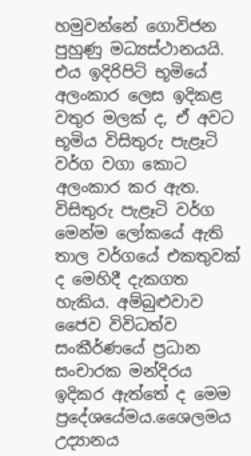හමුවන්නේ ගොවිජන පුහුණු මධ්‍යස්ථානයයි. එය ඉදිරිපිටි භූමියේ අලංකාර ලෙස ඉදිකළ වතුර මලක් ද, ඒ අවට භූමිය විසිතුරු පැළෑටි වර්ග වගා කොට අලංකාර කර ඇත. විසිතුරු පැළෑටි වර්ග මෙන්ම ලෝකයේ ඇති තාල වර්ගයේ එකතුවක් ද මෙහිදී දැකගත හැකිය. අම්බුළුවාව ජෛව විවිධත්ව සංකීර්ණයේ ප්‍රධාන සංචාරක මන්දිරය ඉදිකර ඇත්තේ ද මෙම ප්‍රදේශයේමය.ශෛලමය උද්‍යානය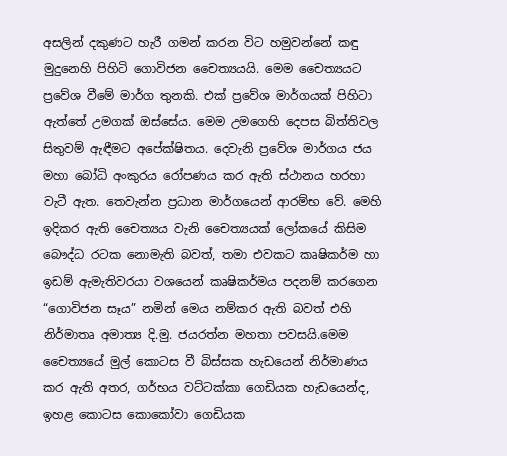අසලින් දකුණට හැරී ගමන් කරන විට හමුවන්නේ කඳු මුදුනෙහි පිහිටි ගොවිජන චෛත්‍යයයි. මෙම චෛත්‍යයට ප්‍රවේශ වීමේ මාර්ග තුනකි. එක් ප්‍රවේශ මාර්ගයක් පිහිටා ඇත්තේ උමගක් ඔස්සේය. මෙම උමගෙහි දෙපස බිත්තිවල සිතුවම් ඇඳීමට අපේක්ෂිතය. දෙවැනි ප්‍රවේශ මාර්ගය ජය මහා බෝධි අංකුරය රෝපණය කර ඇති ස්ථානය හරහා වැටී ඇත. තෙවැන්න ප්‍රධාන මාර්ගයෙන් ආරම්භ වේ. මෙහි ඉදිකර ඇති චෛත්‍යය වැනි චෛත්‍යයක් ලෝකයේ කිසිම බෞද්ධ රටක නොමැති බවත්, තමා එවකට කෘෂිකර්ම හා ඉඩම් ඇමැතිවරයා වශයෙන් කෘෂිකර්මය පදනම් කරගෙන “ගොවිජන සෑය” නමින් මෙය නම්කර ඇති බවත් එහි නිර්මාතෘ අමාත්‍ය දි.මු. ජයරත්න මහතා පවසයි.මෙම චෛත්‍යයේ මුල් කොටස වී බිස්සක හැඩයෙන් නිර්මාණය කර ඇති අතර, ගර්භය වට්ටක්කා ගෙඩියක හැඩයෙන්ද, ඉහළ කොටස කොකෝවා ගෙඩියක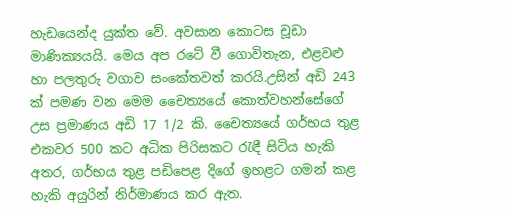හැඩයෙන්ද යුක්ත වේ. අවසාන කොටස චූඩා මාණික්‍යයයි. මෙය අප රටේ වී ගොවිතැන, එළවළු හා පලතුරු වගාව සංකේතවත් කරයි.උසින් අඩි 243 ක් පමණ වන මෙම චෛත්‍යයේ කොත්වහන්සේගේ උස ප්‍රමාණය අඩි 17 1/2 කි. චෛත්‍යයේ ගර්භය තුළ එකවර 500 කට අධික පිරිසකට රැඳී සිටිය හැකි අතර, ගර්භය තුළ පඩිපෙළ දිගේ ඉහළට ගමන් කළ හැකි අයුරින් නිර්මාණය කර ඇත.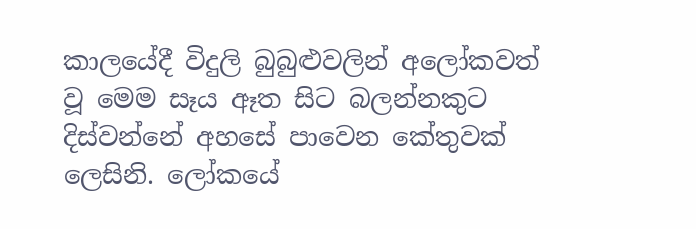කාලයේදී විදුලි බුබුළුවලින් අලෝකවත් වූ මෙම සෑය ඈත සිට බලන්නකුට දිස්වන්නේ අහසේ පාවෙන කේතුවක් ලෙසිනි. ලෝකයේ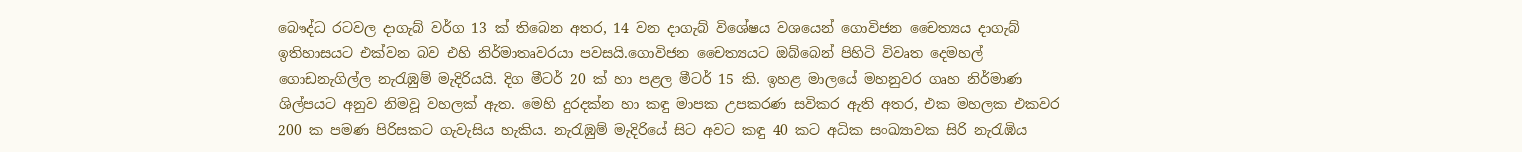බෞද්ධ රටවල දාගැබ් වර්ග 13 ක් තිබෙන අතර, 14 වන දාගැබ් විශේෂය වශයෙන් ගොවිජන චෛත්‍යය දාගැබ් ඉතිහාසයට එක්වන බව එහි නිර්මාතෘවරයා පවසයි.ගොවිජන චෛත්‍යයට ඔබ්බෙන් පිහිටි විවෘත දෙමහල් ගොඩනැගිල්ල නැරැඹුම් මැදිරියයි. දිග මීටර් 20 ක් හා පළල මීටර් 15 කි. ඉහළ මාලයේ මහනුවර ගෘහ නිර්මාණ ශිල්පයට අනුව නිමවූ වහලක් ඇත. මෙහි දුරදක්න හා කඳු මාපක උපකරණ සවිකර ඇති අතර, එක මහලක එකවර 200 ක පමණ පිරිසකට ගැවැසිය හැකිය. නැරැඹුම් මැදිරියේ සිට අවට කඳු 40 කට අධික සංඛ්‍යාවක සිරි නැරැඹිය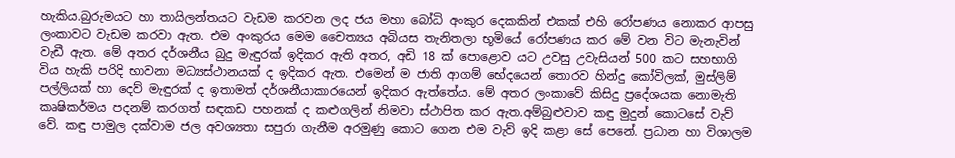හැකිය.බුරුමයට හා තායිලන්තයට වැඩම කරවන ලද ජය මහා බෝධි අංකුර දෙකකින් එකක් එහි රෝපණය නොකර ආපසු ලංකාවට වැඩම කරවා ඇත. එම අංකුරය මෙම චෛත්‍යය අබියස තැනිතලා භූමියේ රෝපණය කර මේ වන විට මැනැවින් වැඩී ඇත. මේ අතර දර්ශනීය බුදු මැඳුරක් ඉදිකර ඇති අතර, අඩි 18 ක් පොළොව යට උවසු උවැසියන් 500 කට සහභාගි විය හැකි පරිදි භාවනා මධ්‍යස්ථානයක් ද ඉදිකර ඇත. එමෙන් ම ජාති ආගම් භේදයෙන් තොරව හින්දු කෝවිලක්, මුස්ලිම් පල්ලියක් හා දෙව් මැඳුරක් ද ඉතාමත් දර්ශනීයාකාරයෙන් ඉදිකර ඇත්තේය. මේ අතර ලංකාවේ කිසිදු ප්‍රදේශයක නොමැති කෘෂිකර්මය පදනම් කරගත් සඳකඩ පහනක් ද කළුගලින් නිමවා ස්ථාපිත කර ඇත.අම්බුළුවාව කඳු මුදුන් කොටසේ වැව් වේ. කඳු පාමුල දක්වාම ජල අවශ්‍යතා සපුරා ගැනීම අරමුණු කොට ගෙන එම වැව් ඉදි කළා සේ පෙනේ. ප්‍රධාන හා විශාලම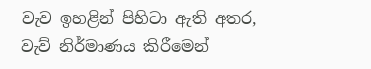වැව ඉහළින් පිහිටා ඇති අතර, වැව් නිර්මාණය කිරීමෙන්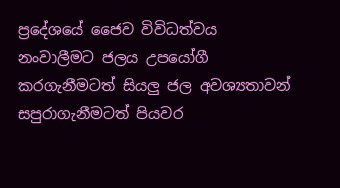ප්‍රදේශයේ ජෛව විවිධත්වය නංවාලීමට ජලය උපයෝගී කරගැනීමටත් සියලු ජල අවශ්‍යතාවන් සපුරාගැනීමටත් පියවර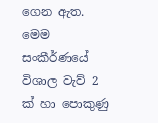ගෙන ඇත. මෙම සංකීර්ණයේ විශාල වැව් 2 ක් හා පොකුණු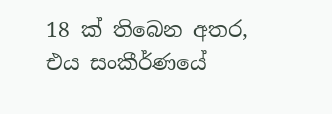18 ක් තිබෙන අතර, එය සංකීර්ණයේ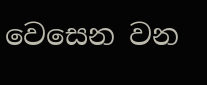වෙසෙන වන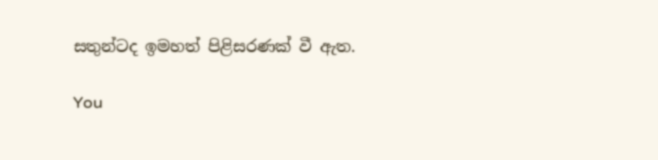සතුන්ටද ඉමහත් පිළිසරණක් වී ඇත.

You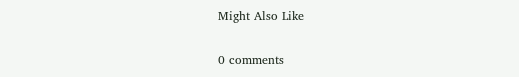Might Also Like

0 comments